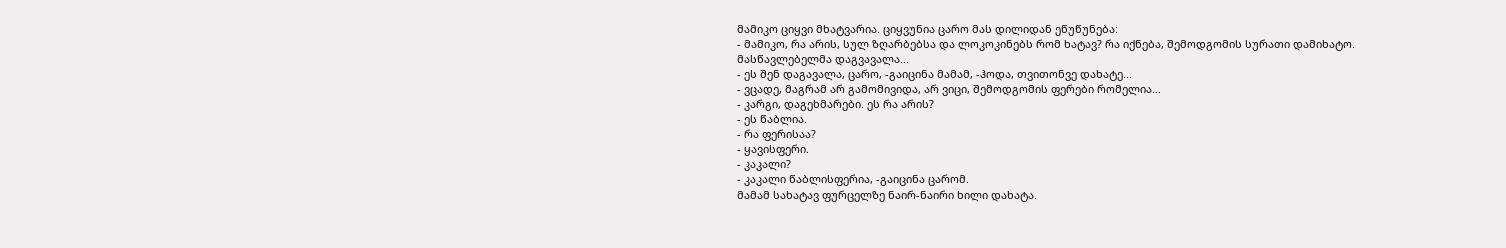მამიკო ციყვი მხატვარია. ციყვუნია ცარო მას დილიდან ეწუწუნება:
- მამიკო, რა არის, სულ ზღარბებსა და ლოკოკინებს რომ ხატავ? რა იქნება, შემოდგომის სურათი დამიხატო. მასწავლებელმა დაგვავალა...
- ეს შენ დაგავალა, ცარო, -გაიცინა მამამ, -ჰოდა, თვითონვე დახატე...
- ვცადე, მაგრამ არ გამომივიდა, არ ვიცი, შემოდგომის ფერები რომელია...
- კარგი, დაგეხმარები. ეს რა არის?
- ეს წაბლია.
- რა ფერისაა?
- ყავისფერი.
- კაკალი?
- კაკალი წაბლისფერია, -გაიცინა ცარომ.
მამამ სახატავ ფურცელზე ნაირ-ნაირი ხილი დახატა.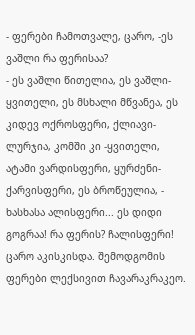- ფერები ჩამოთვალე, ცარო, -ეს ვაშლი რა ფერისაა?
- ეს ვაშლი წითელია, ეს ვაშლი-ყვითელი, ეს მსხალი მწვანეა, ეს კიდევ ოქროსფერი, ქლიავი-ლურჯია, კომში კი -ყვითელი, ატამი ვარდისფერი, ყურძენი-ქარვისფერი, ეს ბროწეულია, - ხასხასა ალისფერი... ეს დიდი გოგრაა! რა ფერის? ჩალისფერი!
ცარო აკისკისდა. შემოდგომის ფერები ლექსივით ჩავარაკრაკეო.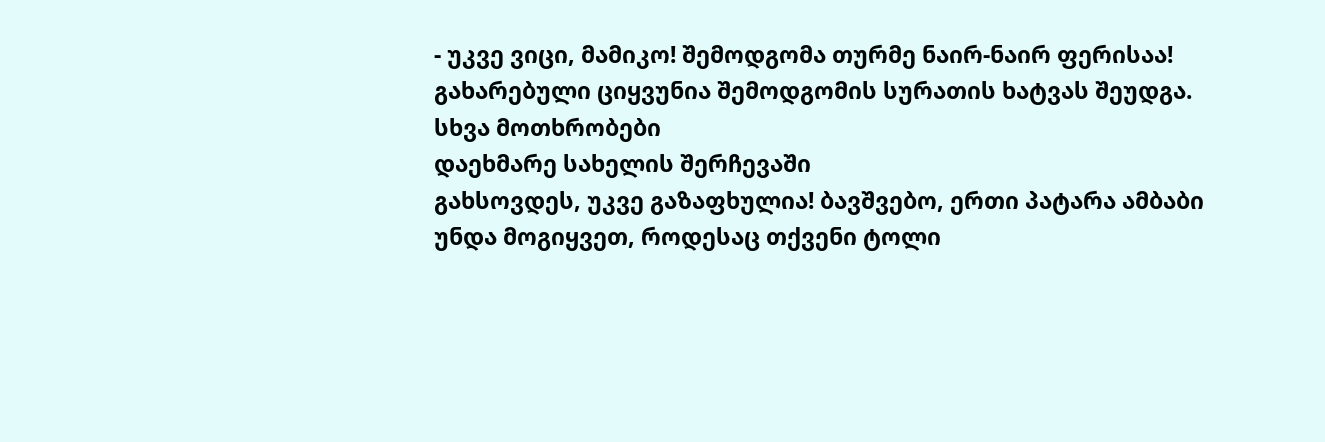- უკვე ვიცი, მამიკო! შემოდგომა თურმე ნაირ-ნაირ ფერისაა!
გახარებული ციყვუნია შემოდგომის სურათის ხატვას შეუდგა.
სხვა მოთხრობები
დაეხმარე სახელის შერჩევაში
გახსოვდეს, უკვე გაზაფხულია! ბავშვებო, ერთი პატარა ამბაბი უნდა მოგიყვეთ, როდესაც თქვენი ტოლი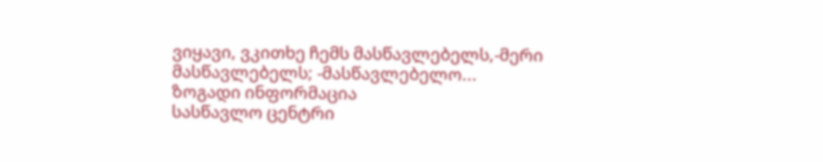ვიყავი, ვკითხე ჩემს მასწავლებელს,-მერი მასწავლებელს; -მასწავლებელო...
ზოგადი ინფორმაცია
სასწავლო ცენტრი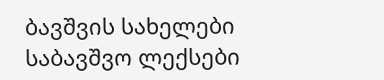ბავშვის სახელები
საბავშვო ლექსები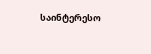საინტერესო